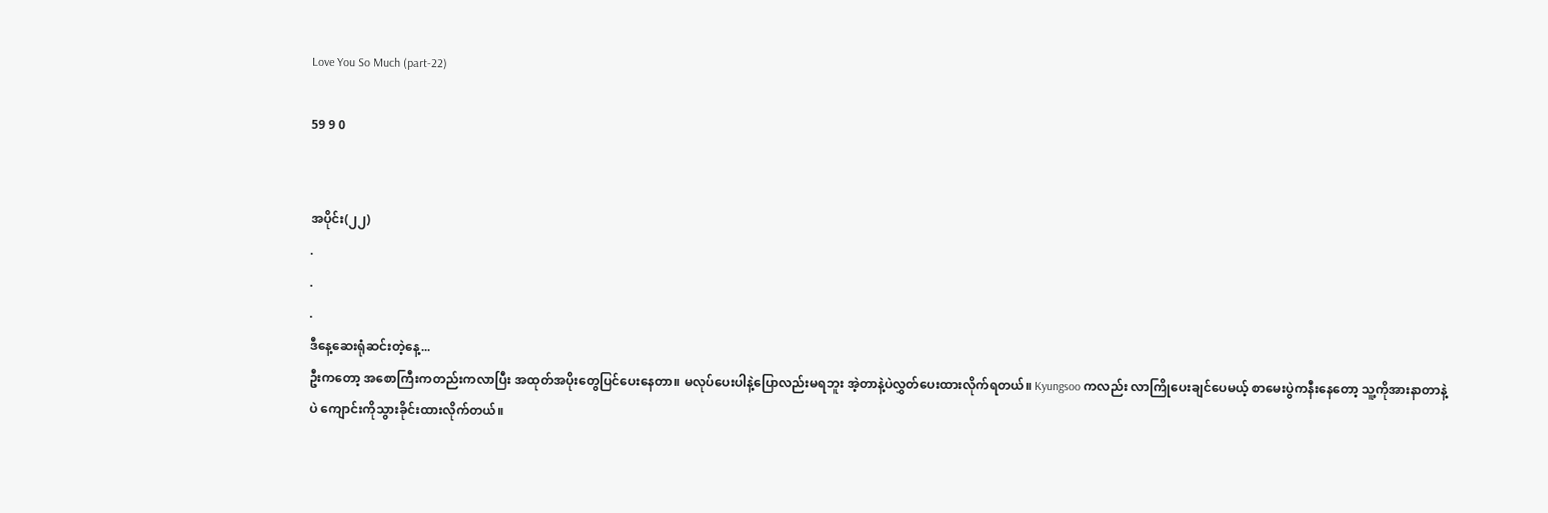Love You So Much (part-22)

59 9 0


အပိုင်း(၂၂)
.
.
.
ဒီနေ့ဆေးရုံဆင်းတဲ့နေ့...
ဦးကတော့ အစောကြီးကတည်းကလာပြီး အထုတ်အပိုးတွေပြင်ပေးနေတာ။ မလုပ်ပေးပါနဲ့ပြောလည်းမရဘူး အဲ့တာနဲ့ပဲလွှတ်ပေးထားလိုက်ရတယ်။ Kyungsoo ကလည်း လာကြိုပေးချင်ပေမယ့် စာမေးပွဲကနီးနေတော့ သူ့ကိုအားနာတာနဲ့ပဲ ကျောင်းကိုသွားခိုင်းထားလိုက်တယ်။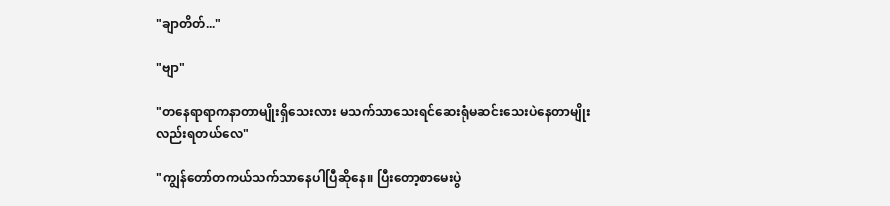"ချာတိတ်..."

"ဗျာ"

"တနေရာရာကနာတာမျိုးရှိသေးလား မသက်သာသေးရင်ဆေးရုံမဆင်းသေးပဲနေတာမျိုးလည်းရတယ်လေ"

"ကျွန်တော်တကယ်သက်သာနေပါပြီဆိုနေ။ ပြီးတော့စာမေးပွဲ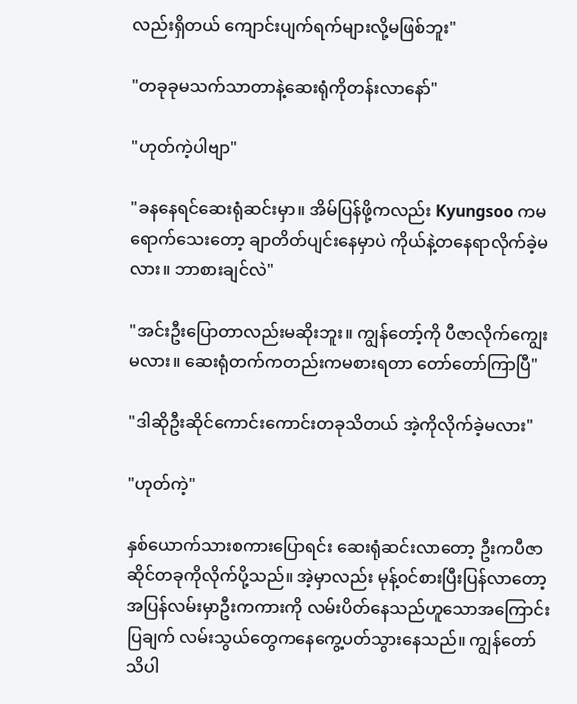လည်းရှိတယ် ကျောင်းပျက်ရက်များလို့မဖြစ်ဘူး"

"တခုခုမသက်သာတာနဲ့ဆေးရုံကိုတန်းလာနော်"

"ဟုတ်ကဲ့ပါဗျာ"

"ခနနေရင်ဆေးရုံဆင်းမှာ။ အိမ်ပြန်ဖို့ကလည်း Kyungsoo ကမရောက်သေးတော့ ချာတိတ်ပျင်းနေမှာပဲ ကိုယ်နဲ့တနေရာလိုက်ခဲ့မလား။ ဘာစားချင်လဲ"

"အင်းဦးပြောတာလည်းမဆိုးဘူး။ ကျွန်တော့်ကို ပီဇာလိုက်ကျွေးမလား။ ဆေးရုံတက်ကတည်းကမစားရတာ တော်တော်ကြာပြီ"

"ဒါဆိုဦးဆိုင်ကောင်းကောင်းတခုသိတယ် အဲ့ကိုလိုက်ခဲ့မလား"

"ဟုတ်ကဲ့"

နှစ်ယောက်သားစကားပြောရင်း ဆေးရုံဆင်းလာတော့ ဦးကပီဇာဆိုင်တခုကိုလိုက်ပို့သည်။ အဲ့မှာလည်း မုန့်၀င်စားပြီးပြန်လာတော့ အပြန်လမ်းမှာဦးကကားကို လမ်းပိတ်နေသည်ဟူသောအကြောင်းပြချက် လမ်းသွယ်တွေကနေကွေ့ပတ်သွားနေသည်။ ကျွန်တော်သိပါ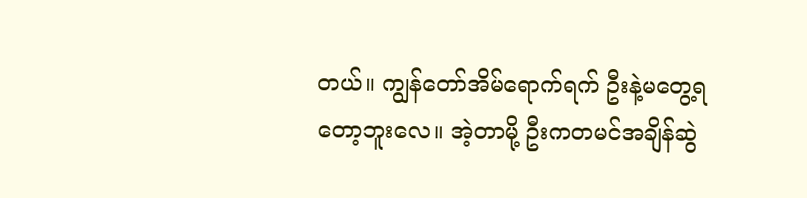တယ်။ ကျွန်တော်အိမ်ရောက်ရက် ဦးနဲ့မတွေ့ရတော့ဘူးလေ။ အဲ့တာမို့ ဦးကတမင်အချိန်ဆွဲ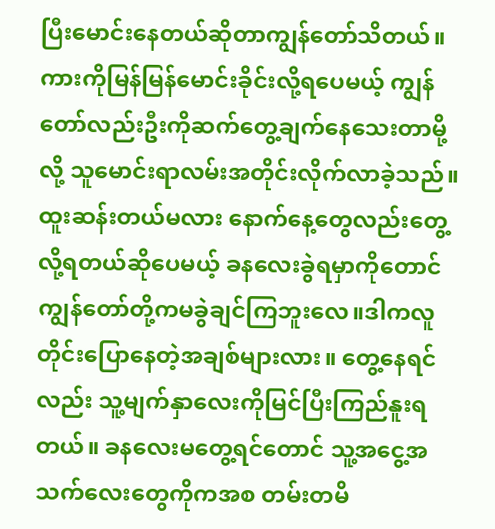ပြီးမောင်းနေတယ်ဆိုတာကျွန်တော်သိတယ်။ ကားကိုမြန်မြန်မောင်းခိုင်းလို့ရပေမယ့် ကျွန်တော်လည်းဦးကိုဆက်တွေ့ချက်နေသေးတာမို့လို့ သူမောင်းရာလမ်းအတိုင်းလိုက်လာခဲ့သည်။ထူးဆန်းတယ်မလား နောက်နေ့တွေလည်းတွေ့လို့ရတယ်ဆိုပေမယ့် ခနလေးခွဲရမှာကိုတောင် ကျွန်တော်တို့ကမခွဲချင်ကြဘူးလေ။ဒါကလူတိုင်းပြောနေတဲ့အချစ်များလား။ တွေ့နေရင်လည်း သူ့မျက်နှာလေးကိုမြင်ပြီးကြည်နူးရတယ်။ ခနလေးမတွေ့ရင်တောင် သူ့အငွေ့အသက်လေးတွေကိုကအစ တမ်းတမိ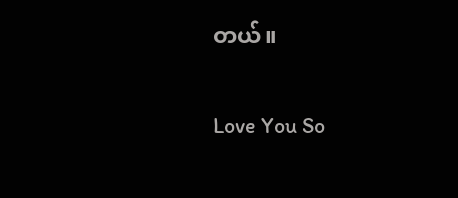တယ်။

Love You So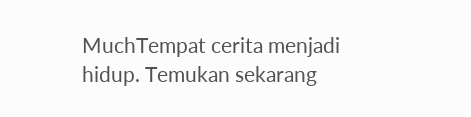MuchTempat cerita menjadi hidup. Temukan sekarang